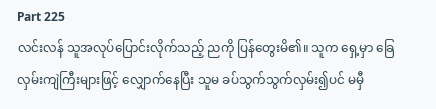Part 225
လင်းလန် သူအလုပ်ပြောင်းလိုက်သည့် ညကို ပြန်တွေးမိ၏။ သူက ရှေ့မှာ ခြေလှမ်းကျဲကြီးများဖြင့် လျှောက်နေပြီး သူမ ခပ်သွက်သွက်လှမ်း၍ပင် မမှီ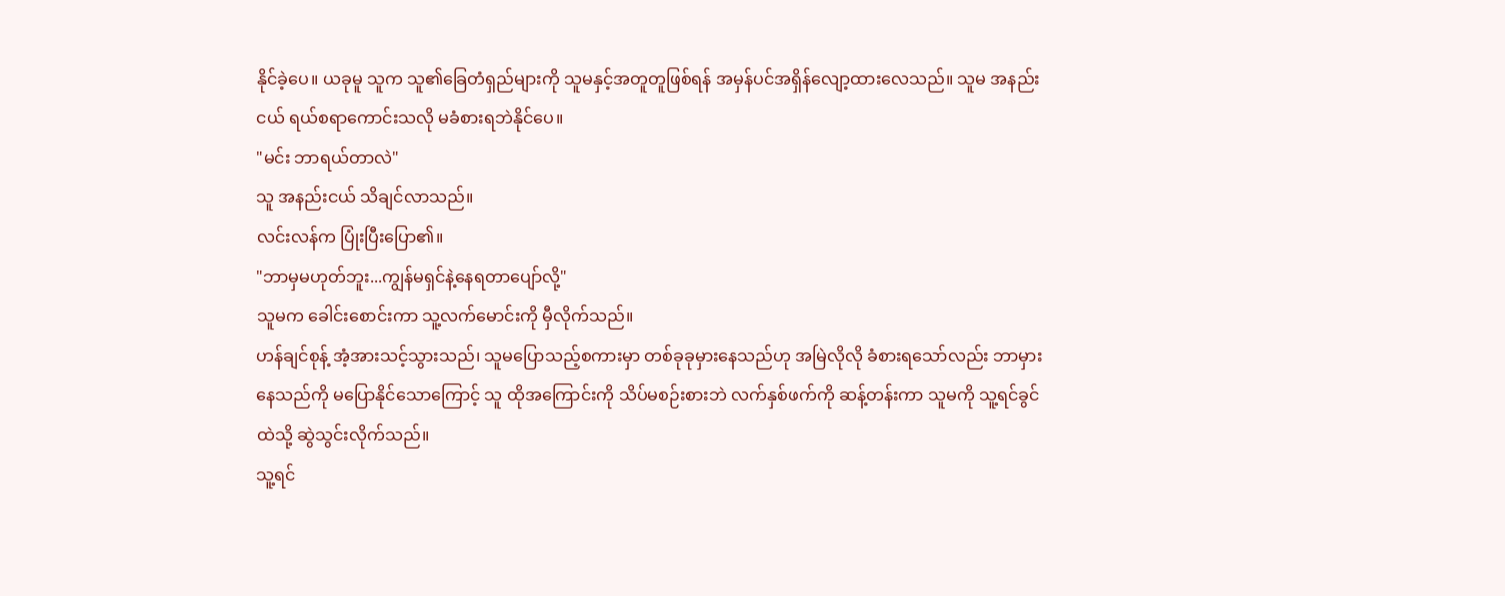နိုင်ခဲ့ပေ။ ယခုမူ သူက သူ၏ခြေတံရှည်များကို သူမနှင့်အတူတူဖြစ်ရန် အမှန်ပင်အရှိန်လျော့ထားလေသည်။ သူမ အနည်းငယ် ရယ်စရာကောင်းသလို မခံစားရဘဲနိုင်ပေ။
"မင်း ဘာရယ်တာလဲ"
သူ အနည်းငယ် သိချင်လာသည်။
လင်းလန်က ပြုံးပြီးပြော၏။
"ဘာမှမဟုတ်ဘူး...ကျွန်မရှင်နဲ့နေရတာပျော်လို့"
သူမက ခေါင်းစောင်းကာ သူ့လက်မောင်းကို မှီလိုက်သည်။
ဟန်ချင်စုန့် အံ့အားသင့်သွားသည်၊ သူမပြောသည့်စကားမှာ တစ်ခုခုမှားနေသည်ဟု အမြဲလိုလို ခံစားရသော်လည်း ဘာမှားနေသည်ကို မပြောနိုင်သောကြောင့် သူ ထိုအကြောင်းကို သိပ်မစဉ်းစားဘဲ လက်နှစ်ဖက်ကို ဆန့်တန်းကာ သူမကို သူ့ရင်ခွင်ထဲသို့ ဆွဲသွင်းလိုက်သည်။
သူ့ရင်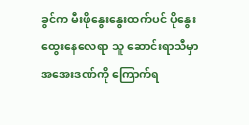ခွင်က မီးဖိုနွေးနွေးထက်ပင် ပိုနွေးထွေးနေလေရာ သူ ဆောင်းရာသီမှာ အအေးဒဏ်ကို ကြောက်ရ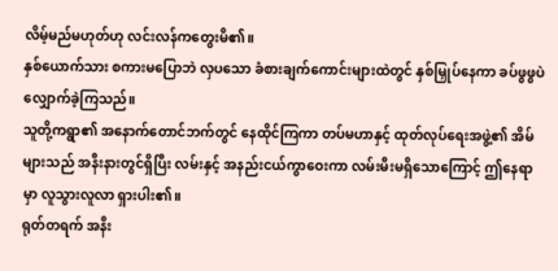လိမ့်မည်မဟုတ်ဟု လင်းလန်ကတွေးမိ၏။
နှစ်ယောက်သား စကားမပြောဘဲ လှပသော ခံစားချက်ကောင်းများထဲတွင် နှစ်မြှုပ်နေကာ ခပ်ဖွဖွပဲ လျှောက်ခဲ့ကြသည်။
သူတို့ကရွာ၏ အနောက်တောင်ဘက်တွင် နေထိုင်ကြကာ တပ်မဟာနှင့် ထုတ်လုပ်ရေးအဖွဲ့၏ အိမ်များသည် အနီးနားတွင်ရှိပြီး လမ်းနှင့် အနည်းငယ်ကွာဝေးကာ လမ်းမီးမရှိသောကြောင့် ဤနေရာမှာ လူသွားလူလာ ရှားပါး၏။
ရုတ်တရက် အနီး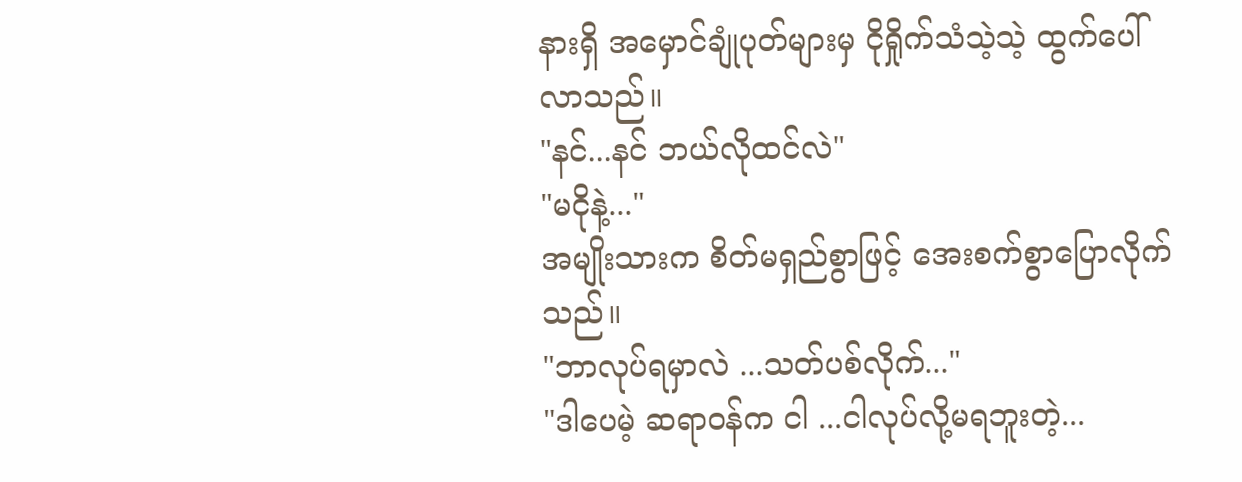နားရှိ အမှောင်ချုံပုတ်များမှ ငိုရှိုက်သံသဲ့သဲ့ ထွက်ပေါ်လာသည်။
"နင်...နင် ဘယ်လိုထင်လဲ"
"မငိုနဲ့..."
အမျိုးသားက စိတ်မရှည်စွာဖြင့် အေးစက်စွာပြောလိုက်သည်။
"ဘာလုပ်ရမှာလဲ ...သတ်ပစ်လိုက်..."
"ဒါပေမဲ့ ဆရာဝန်က ငါ ...ငါလုပ်လို့မရဘူးတဲ့...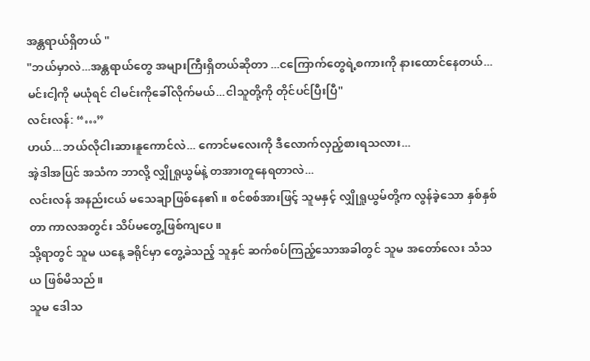အန္တရာယ်ရှိတယ် "
"ဘယ်မှာလဲ...အန္တရာယ်တွေ အများကြီးရှိတယ်ဆိုတာ ...ငကြောက်တွေရဲ့စကားကို နားထောင်နေတယ်...မင်းငါ့ကို မယုံရင် ငါမင်းကိုခေါ်လိုက်မယ်...ငါသူတို့ကို တိုင်ပင်ပြီးပြီ"
လင်းလန်: “…”
ဟယ်...ဘယ်လိုငါးဆားနူကောင်လဲ... ကောင်မလေးကို ဒီလောက်လှည့်စားရသလား...
အဲ့ဒါအပြင် အသံက ဘာလို့ လျှိုရှုယွမ်နဲ့ တအားတူနေရတာလဲ...
လင်းလန် အနည်းငယ် မသေချာဖြစ်နေ၏။ စင်စစ်အားဖြင့် သူမနှင့် လျှိုရှုယွမ်တို့က လွန်ခဲ့သော နှစ်နှစ်တာ ကာလအတွင်း သိပ်မတွေ့ဖြစ်ကျပေ။
သို့ရာတွင် သူမ ယနေ့ ခရိုင်မှာ တွေ့ခဲသည့် သူနှင် ဆက်စပ်ကြည့်သောအခါတွင် သူမ အတော်လေး သံသယ ဖြစ်မိသည်။
သူမ ဒေါသ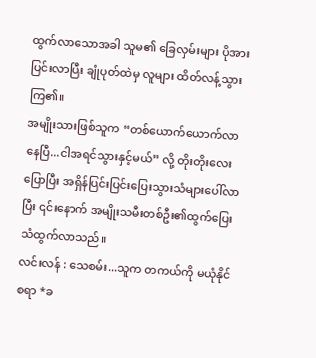ထွက်လာသောအခါ သူမ၏ ခြေလှမ်းများ ပိုအားပြင်းလာပြီး ချုံပုတ်ထဲမှ လူများ ထိတ်လန့်သွားကြ၏။
အမျိုးသားဖြစ်သူက “တစ်ယောက်ယောက်လာနေပြီ...ငါအရင်သွားနှင့်မယ်” လို့ တိုးတိုးလေးပြောပြီး အရှိန်ပြင်းပြင်းပြေးသွားသံများပေါ်လာပြီး ၎င်းနောက် အမျိုးသမီးတစ်ဦး၏ထွက်ပြေး သံထွက်လာသည်။
လင်းလန် : သေစမ်း...သူက တကယ်ကို မယုံနိုင်စရာ *ခ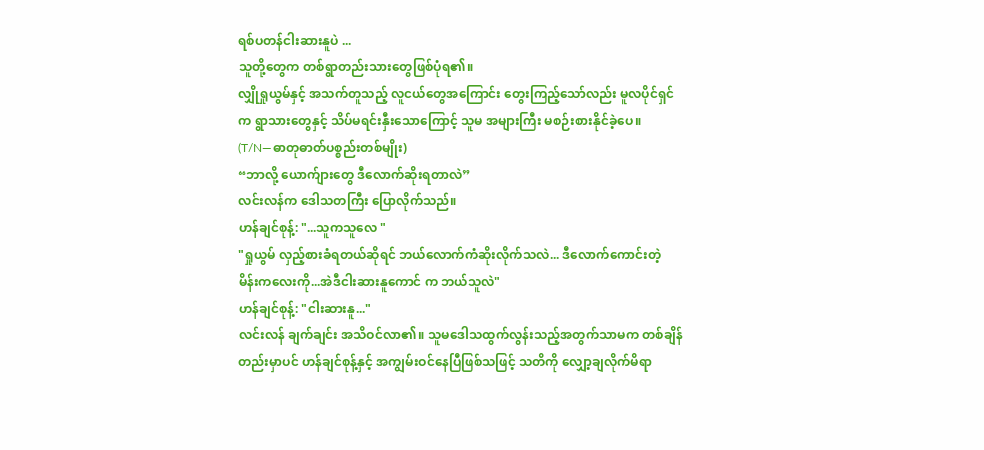ရစ်ပတန်ငါးဆားနူပဲ ...
သူတို့တွေက တစ်ရွာတည်းသားတွေဖြစ်ပုံရ၏။
လျှိုရှုယွမ်နှင့် အသက်တူသည့် လူငယ်တွေအကြောင်း တွေးကြည့်သော်လည်း မူလပိုင်ရှင်က ရွာသားတွေနှင့် သိပ်မရင်းနှီးသောကြောင့် သူမ အများကြီး မစဉ်းစားနိုင်ခဲ့ပေ။
(T/N—ဓာတုဓာတ်ပစ္စည်းတစ်မျိုး)
“ဘာလို့ ယောက်ျားတွေ ဒီလောက်ဆိုးရတာလဲ”
လင်းလန်က ဒေါသတကြီး ပြောလိုက်သည်။
ဟန်ချင်စုန့်: "...သူကသူလေ "
"ရှုယွမ် လှည့်စားခံရတယ်ဆိုရင် ဘယ်လောက်ကံဆိုးလိုက်သလဲ... ဒီလောက်ကောင်းတဲ့ မိန်းကလေးကို...အဲဒီငါးဆားနူကောင် က ဘယ်သူလဲ"
ဟန်ချင်စုန့်: "ငါးဆားနူ..."
လင်းလန် ချက်ချင်း အသိဝင်လာ၏။ သူမဒေါသထွက်လွန်းသည့်အတွက်သာမက တစ်ချိန်တည်းမှာပင် ဟန်ချင်စုန့်နှင့် အကျွမ်းဝင်နေပြီဖြစ်သဖြင့် သတိကို လျှော့ချလိုက်မိရာ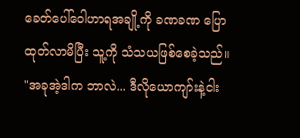ခေတ်ပေါ်ဝေါဟာရအချို့ကို ခဏခဏ ပြောထုတ်လာမိပြီး သူ့ကို သံသယဖြစ်စေခဲ့သည်။
"အခုအဲ့ဒါက ဘာလဲ... ဒီလိုယောကျာ်းနဲ့ငါး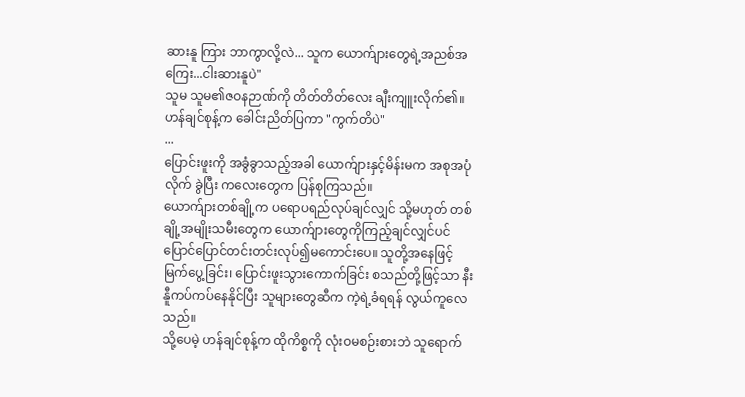ဆားနူ ကြား ဘာကွာလို့လဲ... သူက ယောက်ျားတွေရဲ့အညစ်အကြေး...ငါးဆားနူပဲ"
သူမ သူမ၏ဇဝနဉာဏ်ကို တိတ်တိတ်လေး ချီးကျူးလိုက်၏။
ဟန်ချင်စုန့်က ခေါင်းညိတ်ပြကာ "ကွက်တိပဲ"
...
ပြောင်းဖူးကို အခွံခွာသည့်အခါ ယောက်ျားနှင့်မိန်းမက အစုအပုံလိုက် ခွဲပြီး ကလေးတွေက ပြန်စုကြသည်။
ယောက်ျားတစ်ချို့က ပရောပရည်လုပ်ချင်လျှင် သို့မဟုတ် တစ်ချို့အမျိုးသမီးတွေက ယောက်ျားတွေကိုကြည့်ချင်လျှင်ပင် ပြောင်ပြောင်တင်းတင်းလုပ်၍မကောင်းပေ။ သူတို့အနေဖြင့် မြက်ပွေ့ခြင်း၊ ပြောင်းဖူးသွားကောက်ခြင်း စသည်တို့ဖြင့်သာ နီးနီူကပ်ကပ်နေနိုင်ပြီး သူများတွေဆီက ကဲ့ရဲ့ခံရရန် လွယ်ကူလေသည်။
သို့ပေမဲ့ ဟန်ချင်စုန့်က ထိုကိစ္စကို လုံးဝမစဉ်းစားဘဲ သူရောက်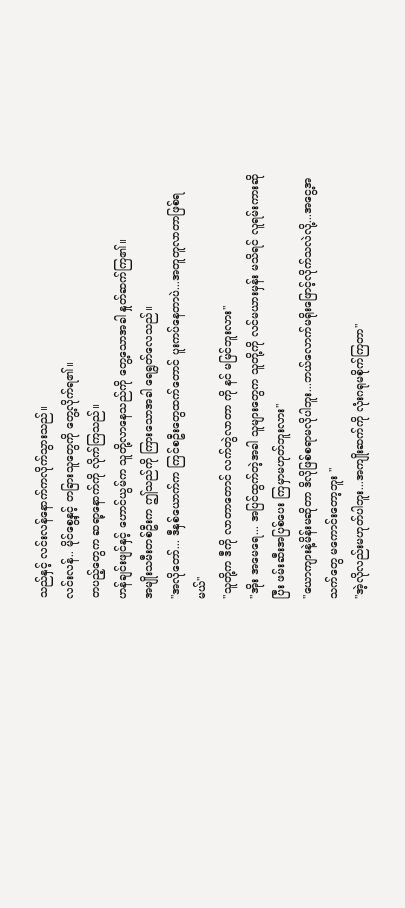သည်နှင့် လင်းလန်နောက်ကလိုက်သွားသည်။
လင်းလန်.. မိုင်စွေ့နှင့် တခြားသူတွေကို တွေ့လိုက်ရ၏။
တပည့်တွေက ဆရာ့နောက်ကို လိုက်ကြသည်။
ဟန်ချင်းဖျင်နှင့် ဟောင်ယွမ်က သူတို့လာနေသည်ကို တွေ့သောအခါ နှုတ်ဆက်ကြ၏။
အမျိုးသမီးတစ်ဦးက ဤသည်ကို ကြားသောအခါ ရေရွတ်လေသည်။
"အလိုတော်... ဒီနှစ်ယောက်က ကြင်စဦးတွေထက်တောင် ပူးကပ်နေတာပဲ...အတူတူလာတာဖြစ်ရမယ်"
"သူတို့က ဒီကို လာတာတောင် လက်တွဲလာတာ ကို နင် မမြင်ဘူးလား"
"အိုး အမေရေ... အပြင်ထွက်တဲ့အခါ သူများတွေက သူတို့ကို လင်မယားမှန်း မသိရင် လူရမ်းကားဆိုပြီး ဖမ်းဆီးအပြစ်ပေး ကြမှာမဟုတ်ဘူးလား"
"ယောကျားနဲ့မိန်းမဆိုတာ ဒိလိုဖြစ်စရာမလိုပါဘူး...ဘယ်လောက်မရိုးဖြောင့်လိုက်သလဲလို့...အငွေ့အသက်တွေ မကောင်းတော့ဘူး "
"အဲ့လိုလည်းမဟုတ်ပါဘူး...အကျိုးဆက်ကို လုံးဂရုမစိုက်ကြတာ"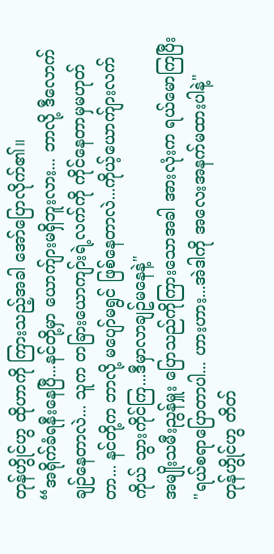တုန်ဟွိုင်ဟွ ထိုဟာကို ကြားသည့်အခါ အော်ပြောလိုက်၏။
“အရိုက်ခံရနီးနေပြီ...နင်တို့မှာ ယောက်ျားမရှိဘူးလား... ဘာလို့ ဒီလောက် ချဉ်နေတာလဲ... သူက တခြားယောကျာ်းရဲ့လက်ကို ကိုင်နေတာမှမဟုတ်တာ... နင်တို့က ဘာလို့ မပျော်မရွင် ဖြစ်နေတာလဲ...ကိုယ့်ယောက်ျားလက်ကိုယ် သွားကိုင်ကြ...ဒီမှာလာချဥ်မနေနဲ့"
အမျိုးသမီးညွန်မှူး ပြောသည်ကိုကြားသောအခါ အားလုံးက ရယ်မောကြပြီး
"ရယ်စရာပြောတာပါ... ဟားဟား...အဲဒါကို အလေးအနက်မထားပါနဲ့"
တုန်ဟွိုင်ဟွ တိတ်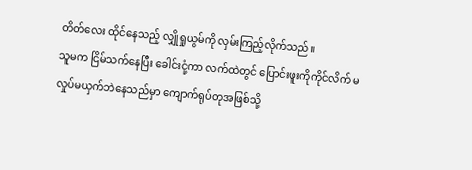တိတ်လေး ထိုင်နေသည့် လျှိုရှုယွမ်ကို လှမ်းကြည့်လိုက်သည်။
သူမက ငြိမ်သက်နေပြီး ခေါင်းငုံ့ကာ လက်ထဲတွင် ပြောင်းဖူးကိုကိုင်လိက် မလှုပ်မယှက်ဘဲနေသည်မှာ ကျောက်ရုပ်တုအဖြစ်သို့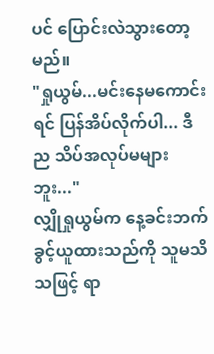ပင် ပြောင်းလဲသွားတော့မည်။
"ရှုယွမ်...မင်းနေမကောင်းရင် ပြန်အိပ်လိုက်ပါ... ဒီည သိပ်အလုပ်မများဘူး..."
လျှိုရှုယွမ်က နေ့ခင်းဘက် ခွင့်ယူထားသည်ကို သူမသိသဖြင့် ရာ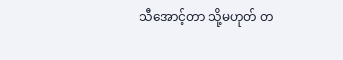သီအောင့်တာ သို့မဟုတ် တ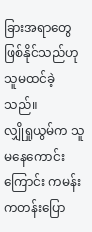ခြားအရာတွေ ဖြစ်နိုင်သည်ဟု သူမထင်ခဲ့သည်။
လျှိုရှုယွမ်က သူမနေကောင်းကြောင်း ကမန်းကတန်းပြော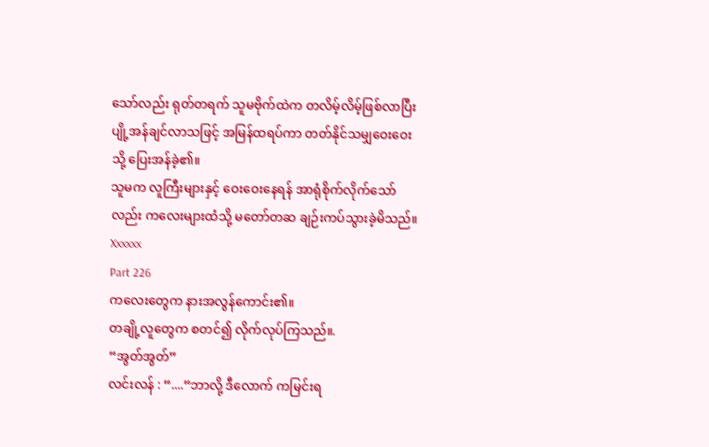သော်လည်း ရုတ်တရက် သူမဗိုက်ထဲက တလိမ့်လိမ့်ဖြစ်လာပြီး ပျို့အန်ချင်လာသဖြင့် အမြန်ထရပ်ကာ တတ်နိုင်သမျှဝေးဝေးသို့ ပြေးအန်ခဲ့၏။
သူမက လူကြီးများနှင့် ဝေးဝေးနေရန် အာရုံစိုက်လိုက်သော်လည်း ကလေးများထံသို့ မတော်တဆ ချဉ်းကပ်သွားခဲ့မိသည်။
Xxxxxx
Part 226
ကလေးတွေက နားအလွန်ကောင်း၏။
တချို့လူတွေက စတင်၍ လိုက်လုပ်ကြသည်။.
“အွတ်အွတ်”
လင်းလန် : “....“ဘာလို့ ဒီလောက် ကမြင်းရ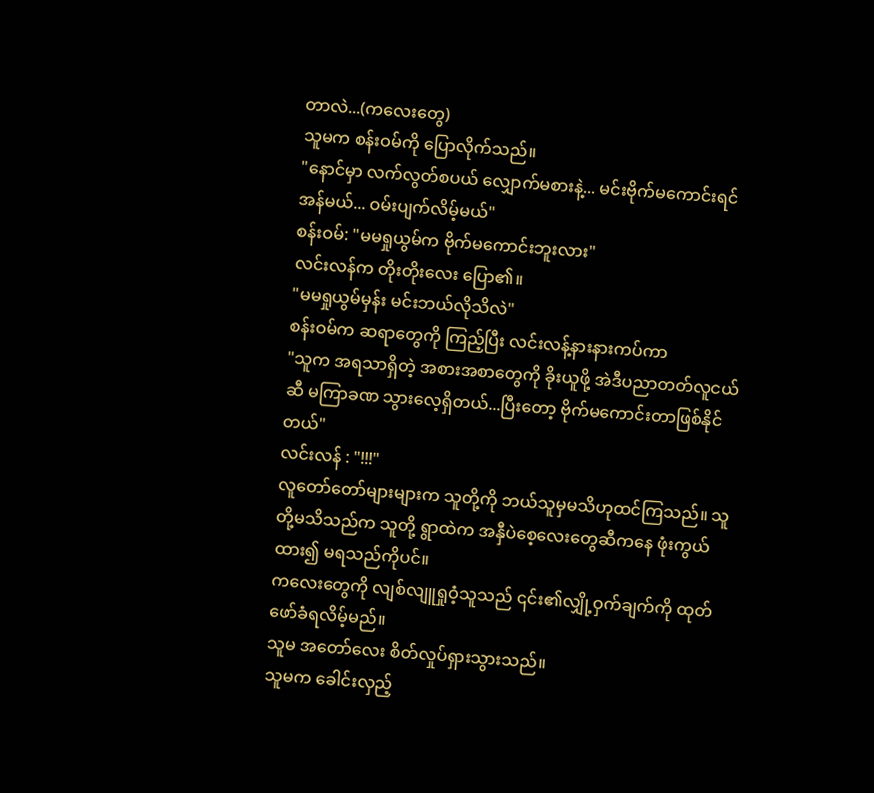တာလဲ...(ကလေးတွေ)
သူမက စန်းဝမ်ကို ပြောလိုက်သည်။
"နောင်မှာ လက်လွတ်စပယ် လျှောက်မစားနဲ့... မင်းဗိုက်မကောင်းရင် အန်မယ်... ဝမ်းပျက်လိမ့်မယ်"
စန်းဝမ်: "မမရှုယွမ်က ဗိုက်မကောင်းဘူးလား"
လင်းလန်က တိုးတိုးလေး ပြော၏။
"မမရှုယွမ်မှန်း မင်းဘယ်လိုသိလဲ"
စန်းဝမ်က ဆရာတွေကို ကြည့်ပြီး လင်းလန့်နားနားကပ်ကာ
"သူက အရသာရှိတဲ့ အစားအစာတွေကို ခိုးယူဖို့ အဲဒီပညာတတ်လူငယ်ဆီ မကြာခဏ သွားလေ့ရှိတယ်...ပြီးတော့ ဗိုက်မကောင်းတာဖြစ်နိုင်တယ်"
လင်းလန် : "!!!"
လူတော်တော်များများက သူတို့ကို ဘယ်သူမှမသိဟုထင်ကြသည်။ သူတို့မသိသည်က သူတို့ ရွာထဲက အနှီပဲစေ့လေးတွေဆီကနေ ဖုံးကွယ်ထား၍ မရသည်ကိုပင်။
ကလေးတွေကို လျစ်လျူရှုဝံ့သူသည် ၎င်း၏လျှို့ဝှက်ချက်ကို ထုတ်ဖော်ခံရလိမ့်မည်။
သူမ အတော်လေး စိတ်လှုပ်ရှားသွားသည်။
သူမက ခေါင်းလှည့်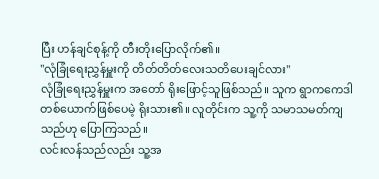ပြီး ဟန်ချင်စုန့်ကို တီးတိုးပြောလိုက်၏။
"လုံခြုံရေးညွှန်မှူးကို တိတ်တိတ်လေးသတိပေးချင်လား"
လုံခြုံရေးညွှန်မှူးက အတော် ရိုးဖြောင့်သူဖြစ်သည်။ သူက ရွာကကေဒါတစ်ယောက်ဖြစ်ပေမဲ့ ရိုးသား၏။ လူတိုင်းက သူ့ကို သမာသမတ်ကျသည်ဟု ပြောကြသည်။
လင်းလန်သည်လည်း သူ့အ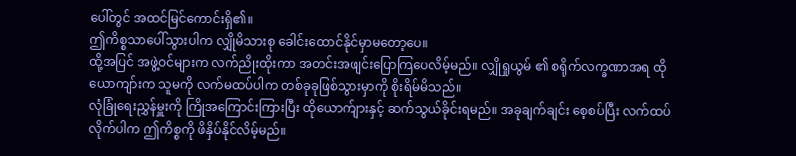ပေါ်တွင် အထင်မြင်ကောင်းရှိ၏။
ဤကိစ္စသာပေါ်သွားပါက လျှိုမိသားစု ခေါင်းထောင်နိုင်မှာမတော့ပေ။
ထို့အပြင် အဖွဲ့ဝင်များက လက်ညိုးထိုးကာ အတင်းအဖျင်းပြောကြပေလိမ့်မည်။ လျှိုရှုယွမ် ၏ စရိုက်လက္ခဏာအရ ထိုယောကျာ်းက သူမကို လက်မထပ်ပါက တစ်ခုခုဖြစ်သွားမှာကို စိုးရိမ်မိသည်။
လုံခြုံရေးညွှန်မှူးကို ကြိုအကြောင်းကြားပြီး ထိုယောက်ျားနှင့် ဆက်သွယ်ခိုင်းရမည်။ အခုချက်ချင်း စေ့စပ်ပြီး လက်ထပ်လိုက်ပါက ဤကိစ္စကို ဖိနှိပ်နိုင်လိမ့်မည်။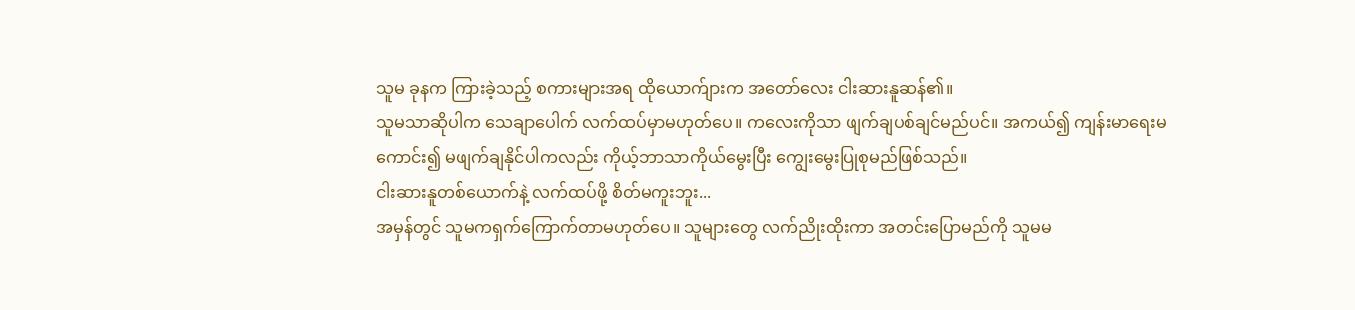သူမ ခုနက ကြားခဲ့သည့် စကားများအရ ထိုယောက်ျားက အတော်လေး ငါးဆားနူဆန်၏။
သူမသာဆိုပါက သေချာပေါက် လက်ထပ်မှာမဟုတ်ပေ။ ကလေးကိုသာ ဖျက်ချပစ်ချင်မည်ပင်။ အကယ်၍ ကျန်းမာရေးမကောင်း၍ မဖျက်ချနိုင်ပါကလည်း ကိုယ့်ဘာသာကိုယ်မွေးပြီး ကျွေးမွေးပြုစုမည်ဖြစ်သည်။
ငါးဆားနူတစ်ယောက်နဲ့ လက်ထပ်ဖို့ စိတ်မကူးဘူး...
အမှန်တွင် သူမကရှက်ကြောက်တာမဟုတ်ပေ။ သူများတွေ လက်ညိုးထိုးကာ အတင်းပြောမည်ကို သူမမ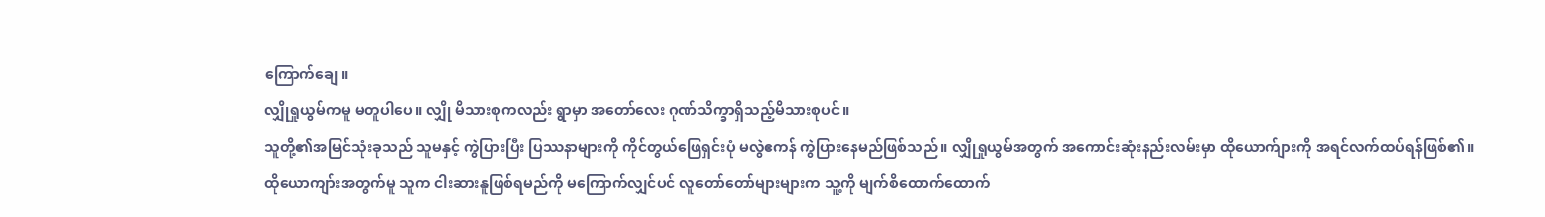ကြောက်ချေ။
လျှိုရှုယွမ်ကမူ မတူပါပေ။ လျှို မိသားစုကလည်း ရွာမှာ အတော်လေး ဂုဏ်သိက္ခာရှိသည့်မိသားစုပင်။
သူတို့၏အမြင်သုံးခုသည် သူမနှင့် ကွဲပြားပြီး ပြဿနာများကို ကိုင်တွယ်ဖြေရှင်းပုံ မလွဲဧကန် ကွဲပြားနေမည်ဖြစ်သည်။ လျှိုရှုယွမ်အတွက် အကောင်းဆုံးနည်းလမ်းမှာ ထိုယောက်ျားကို အရင်လက်ထပ်ရန်ဖြစ်၏။
ထိုယောကျာ်းအတွက်မူ သူက ငါးဆားနူဖြစ်ရမည်ကို မကြောက်လျှင်ပင် လူတော်တော်များများက သူ့ကို မျက်စိထောက်ထောက်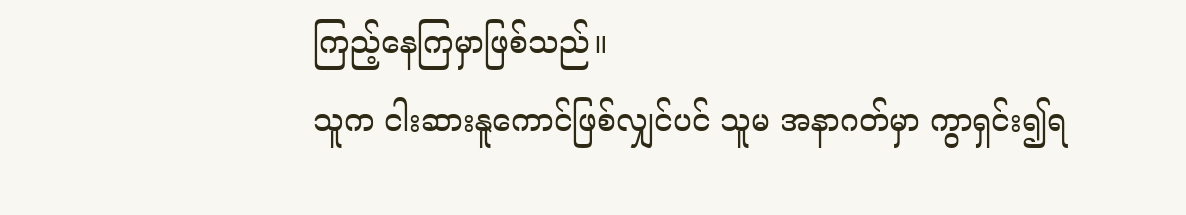ကြည့်နေကြမှာဖြစ်သည်။
သူက ငါးဆားနူကောင်ဖြစ်လျှင်ပင် သူမ အနာဂတ်မှာ ကွာရှင်း၍ရ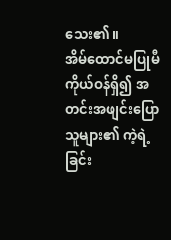သေး၏။
အိမ်ထောင်မပြုမီ ကိုယ်ဝန်ရှိ၍ အတင်းအဖျင်းပြောသူများ၏ ကဲ့ရဲ့ခြင်း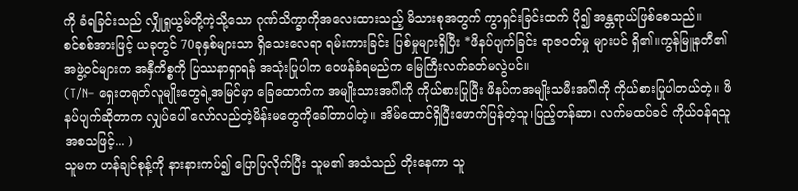ကို ခံရခြင်းသည် လျှိုရှုယွမ်တို့ကဲ့သို့သော ဂုဏ်သိက္ခာကိုအလေးထားသည့် မိသားစုအတွက် ကွာရှင်းခြင်းထက် ပို၍ အန္တရာယ်ဖြစ်စေသည်။
စင်စစ်အားဖြင့် ယခုတွင် 70ခုနှစ်များသာ ရှိသေးလေရာ ရမ်းကားခြင်း ပြစ်မှုများရှိပြီး *ဖိနပ်ပျက်ခြင်း ရာဇ၀တ်မှု များပင် ရှိ၏။ကွန်မြူနတီ၏အဖွဲ့ဝင်များက အနှီကိစ္စကို ပြဿနာရှာရန် အသုံးပြုပါက ဝေဖန်ခံရမည်က မြေကြီးလက်ခတ်မလွဲပင်။
(T/N– ရှေးတရုတ်လူမျိုးတွေရဲ့အမြင်မှာ ခြေထောက်က အမျိုးသားအဂ်ါကို ကိုယ်စားပြုပြီး ဖိနပ်ကအမျိုးသမီးအဂ်ါကို ကိုယ်စားပြုပါတယ်တဲ့။ ဖိနပ်ပျက်ဆိုတာက လျှပ်ပေါ် လော်လည်တဲ့မိန်းမတွေကိုခေါ်တာပါတဲ့။ အိမ်ထောင်ရှိပြီးဖောက်ပြန်တဲ့သူ၊ပြည့်တန်ဆာ၊ လက်မထပ်ခင် ကိုယ်ဝန်ရသူ အစသဖြင့်... )
သူမက ဟန်ချင်စုန့်ကို နားနားကပ်၍ ပြောပြလိုက်ပြီး သူမ၏ အသံသည် တိုးနေကာ သူ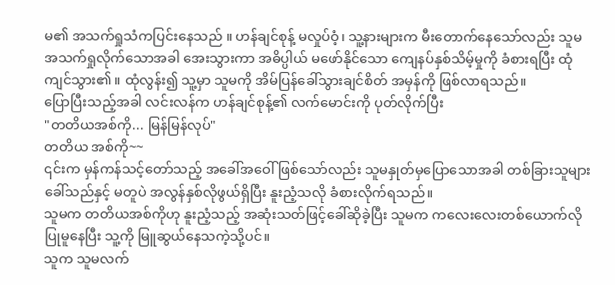မ၏ အသက်ရှုသံကပြင်းနေသည် ။ ဟန်ချင်စုန့် မလှုပ်ဝံ့၊ သူ့နားများက မီးတောက်နေသော်လည်း သူမ အသက်ရှုလိုက်သောအခါ အေးသွားကာ အဓိပ္ပါယ် မဖော်နိုင်သော ကျေနပ်နှစ်သိမ့်မှုကို ခံစားရပြီး ထုံကျင်သွား၏။ ထုံလွန်း၍ သူ့မှာ သူမကို အိမ်ပြန်ခေါ်သွားချင်စိတ် အမှန်ကို ဖြစ်လာရသည်။
ပြောပြီးသည့်အခါ လင်းလန်က ဟန်ချင်စုန့်၏ လက်မောင်းကို ပုတ်လိုက်ပြီး
"တတိယအစ်ကို... မြန်မြန်လုပ်"
တတိယ အစ်ကို~~
၎င်းက မှန်ကန်သင့်တော်သည့် အခေါ်အဝေါ်ဖြစ်သော်လည်း သူမနှုတ်မှပြောသောအခါ တစ်ခြားသူများခေါ်သည်နှင့် မတူပဲ အလွန်နှစ်လိုဖွယ်ရှိပြီး နူးညံ့သလို ခံစားလိုက်ရသည်။
သူမက တတိယအစ်ကိုဟု နူးညံ့သည့် အဆုံးသတ်ဖြင့်ခေါ်ဆိုခဲ့ပြီး သူမက ကလေးလေးတစ်ယောက်လို ပြုမူနေပြီး သူ့ကို မြူဆွယ်နေသကဲ့သို့ပင်။
သူက သူမလက်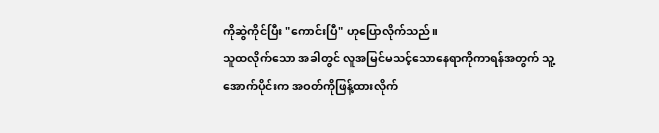ကိုဆွဲကိုင်ပြီး "ကောင်းပြီ" ဟုပြောလိုက်သည်။
သူထလိုက်သော အခါတွင် လူအမြင်မသင့်သောနေရာကိုကာရန်အတွက် သူ့အောက်ပိုင်းက အဝတ်ကိုဖြန့်ထားလိုက်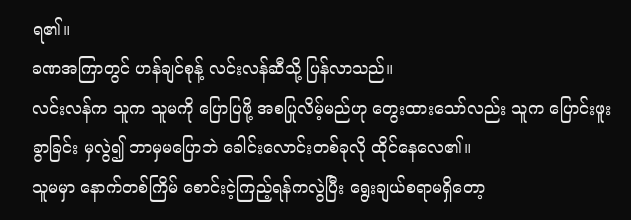ရ၏။
ခဏအကြာတွင် ဟန်ချင်စုန့် လင်းလန်ဆီသို့ ပြန်လာသည်။
လင်းလန်က သူက သူမကို ပြောပြဖို့ အစပြုလိမ့်မည်ဟု တွေးထားသော်လည်း သူက ပြောင်းဖူးခွာခြင်း မှလွဲ၍ ဘာမှမပြောဘဲ ခေါင်းလောင်းတစ်ခုလို ထိုင်နေလေ၏။
သူမမှာ နောက်တစ်ကြိမ် စောင်းငဲ့ကြည့်ရန်ကလွဲပြီး ရွေးချယ်စရာမရှိတော့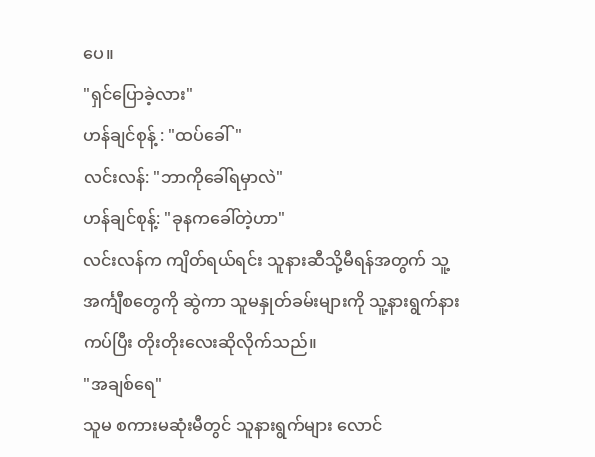ပေ။
"ရှင်ပြောခဲ့လား"
ဟန်ချင်စုန့် : "ထပ်ခေါ်"
လင်းလန်: "ဘာကိုခေါ်ရမှာလဲ"
ဟန်ချင်စုန့်: "ခုနကခေါ်တဲ့ဟာ"
လင်းလန်က ကျိတ်ရယ်ရင်း သူနားဆီသို့မီရန်အတွက် သူ့အင်္ကျီစတွေကို ဆွဲကာ သူမနှုတ်ခမ်းများကို သူ့နားရွက်နားကပ်ပြီး တိုးတိုးလေးဆိုလိုက်သည်။
"အချစ်ရေ"
သူမ စကားမဆုံးမီတွင် သူနားရွက်များ လောင်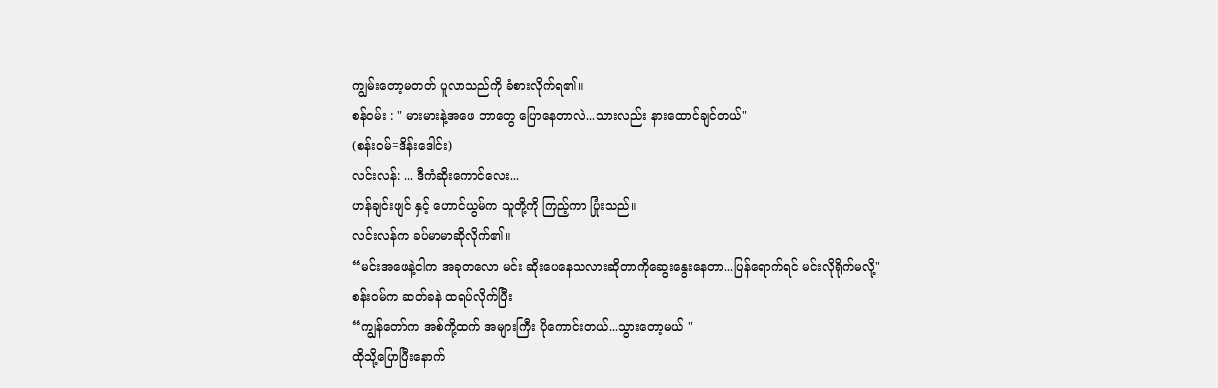ကျွမ်းတော့မတတ် ပူလာသည်ကို ခံစားလိုက်ရ၏။
စန်ဝမ်း : " မားမားနဲ့အဖေ ဘာတွေ ပြောနေတာလဲ...သားလည်း နားထောင်ချင်တယ်"
(စန်းဝမ်=ဒိန်းဒေါင်း)
လင်းလန်: ... ဒီကံဆိုးကောင်လေး...
ဟန်ချင်းဖျင် နှင့် ဟောင်ယွမ်က သူတို့ကို ကြည့်ကာ ပြုံးသည်။
လင်းလန်က ခပ်မာမာဆိုလိုက်၏။
“မင်းအဖေနဲ့ငါက အခုတလော မင်း ဆိုးပေနေသလားဆိုတာကိုဆွေးနွေးနေတာ...ပြန်ရောက်ရင် မင်းလိုရိုက်မလို့"
စန်းဝမ်က ဆတ်ခနဲ ထရပ်လိုက်ပြီး
“ကျွန်တော်က အစ်ကို့ထက် အများကြီး ပိုကောင်းတယ်...သွားတော့မယ် "
ထိုသို့ပြောပြီးနောက်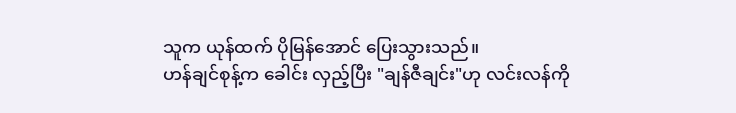သူက ယုန်ထက် ပိုမြန်အောင် ပြေးသွားသည်။
ဟန်ချင်စုန့်က ခေါင်း လှည့်ပြီး "ချန်ဇီချင်း"ဟု လင်းလန်ကို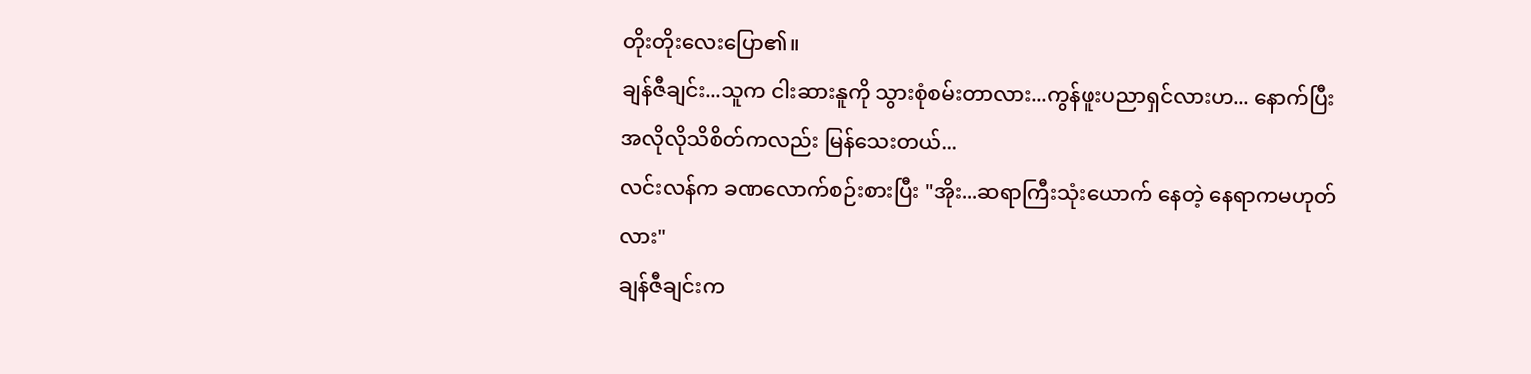တိုးတိုးလေးပြော၏။
ချန်ဇီချင်း...သူက ငါးဆားနူကို သွားစုံစမ်းတာလား...ကွန်ဖူးပညာရှင်လားဟ... နောက်ပြီး အလိုလိုသိစိတ်ကလည်း မြန်သေးတယ်...
လင်းလန်က ခဏလောက်စဉ်းစားပြီး "အိုး...ဆရာကြီးသုံးယောက် နေတဲ့ နေရာကမဟုတ်လား"
ချန်ဇီချင်းက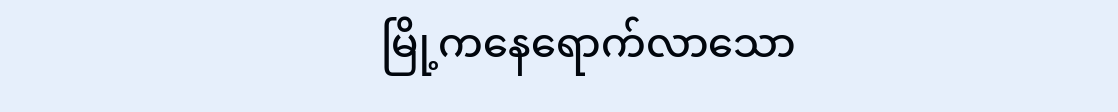မြို့ကနေရောက်လာသော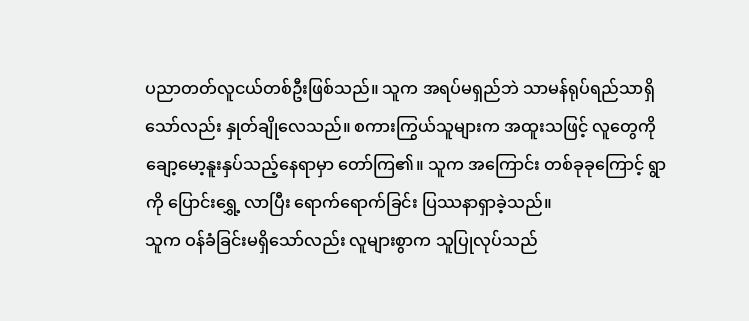ပညာတတ်လူငယ်တစ်ဦးဖြစ်သည်။ သူက အရပ်မရှည်ဘဲ သာမန်ရုပ်ရည်သာရှိသော်လည်း နှုတ်ချိုလေသည်။ စကားကြွယ်သူများက အထူးသဖြင့် လူတွေကို ချော့မော့နူးနှပ်သည့်နေရာမှာ တော်ကြ၏။ သူက အကြောင်း တစ်ခုခုကြောင့် ရွာကို ပြောင်းရွှေ့ လာပြီး ရောက်ရောက်ခြင်း ပြဿနာရှာခဲ့သည်။
သူက ဝန်ခံခြင်းမရှိသော်လည်း လူများစွာက သူပြုလုပ်သည်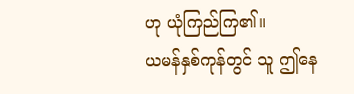ဟု ယုံကြည်ကြ၏။
ယမန်နှစ်ကုန်တွင် သူ ဤနေ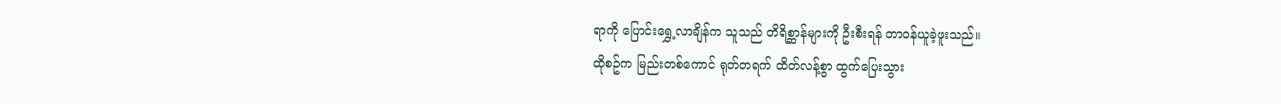ရာကို ပြောင်းရွှေ့လာချိန်က သူသည် တိရိစ္ဆာန်များကို ဦးစီးရန် တာဝန်ယူခဲ့ဖူးသည်။
ထိုစဥ်က မြည်းတစ်ကောင် ရုတ်တရက် ထိတ်လန့်စွာ ထွက်ပြေးသွား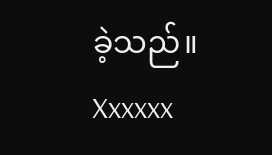ခဲ့သည်။
Xxxxxx